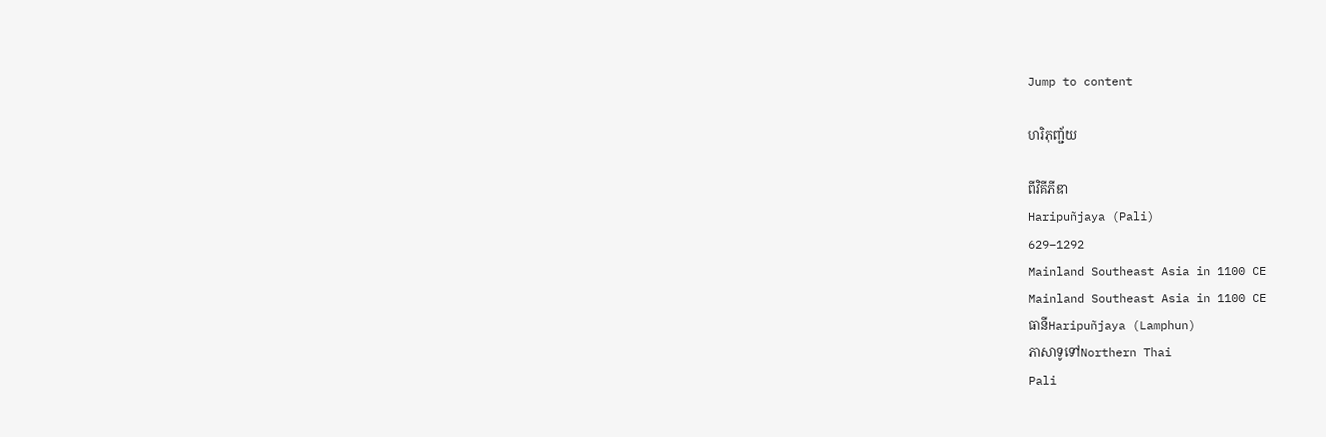Jump to content

ហរិភុញ្ជ័យ

ពីវិគីភីឌា
Haripuñjaya (Pali)
629–1292
Mainland Southeast Asia in 1100 CE
Mainland Southeast Asia in 1100 CE
ធានីHaripuñjaya (Lamphun)
ភាសាទូទៅNorthern Thai
Pali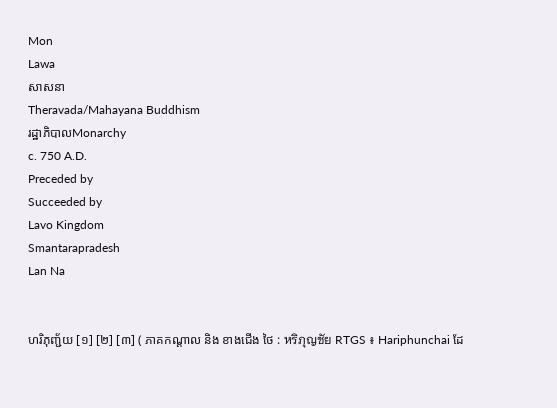Mon
Lawa
សាសនា
Theravada/Mahayana Buddhism
រដ្ឋាភិបាលMonarchy
c. 750 A.D.
Preceded by
Succeeded by
Lavo Kingdom
Smantarapradesh
Lan Na


ហរិភុញ្ជ័យ [១] [២] [៣] ( ភាគកណ្តាល និង ខាងជើង ថៃ : หริภุญชัย RTGS ៖ Hariphunchai ដែ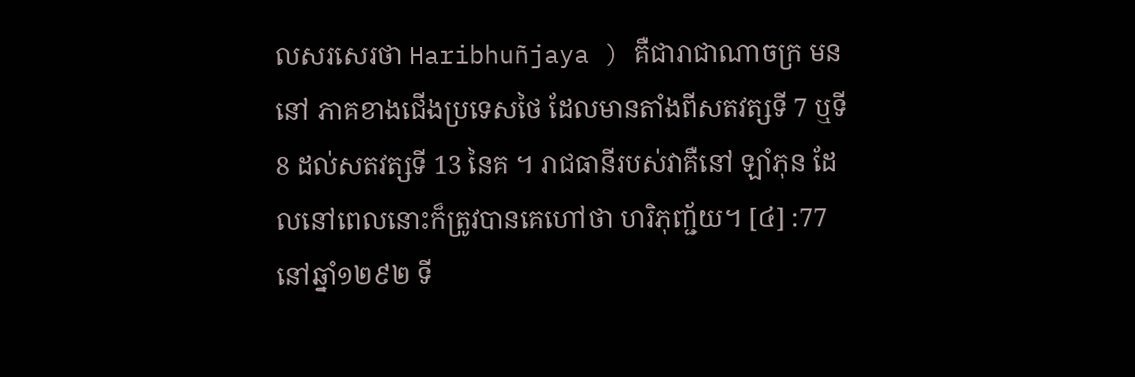លសរសេរថា Haribhuñjaya ) គឺជារាជាណាចក្រ មន នៅ ភាគខាងជើងប្រទេសថៃ ដែលមានតាំងពីសតវត្សទី 7 ឬទី 8 ដល់សតវត្សទី 13 នៃគ ។ រាជធានីរបស់វាគឺនៅ ឡាំភុន ដែលនៅពេលនោះក៏ត្រូវបានគេហៅថា ហរិភុញ្ជ័យ។ [៤] :77នៅឆ្នាំ១២៩២ ទី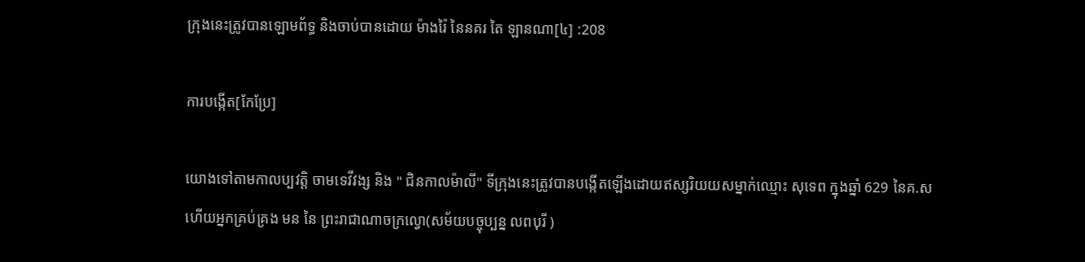ក្រុងនេះត្រូវបានឡោមព័ទ្ធ និងចាប់បានដោយ ម៉ាងរ៉ៃ នៃនគរ តៃ ឡានណា[៤] :208

ការបង្កើត[កែប្រែ]

យោងទៅតាមកាលប្បវត្តិ ចាមទេវីវង្ស និង " ជិនកាលម៉ាលី" ទីក្រុងនេះត្រូវបានបង្កើតឡើងដោយឥស្សរិយយសម្នាក់ឈ្មោះ សុទេព ក្នុងឆ្នាំ 629 នៃគ.ស ហើយអ្នកគ្រប់គ្រង មន នៃ ព្រះរាជាណាចក្រល្វោ(សម័យបច្ចុប្បន្ន លពបុរី )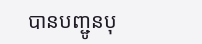បានបញ្ជូនបុ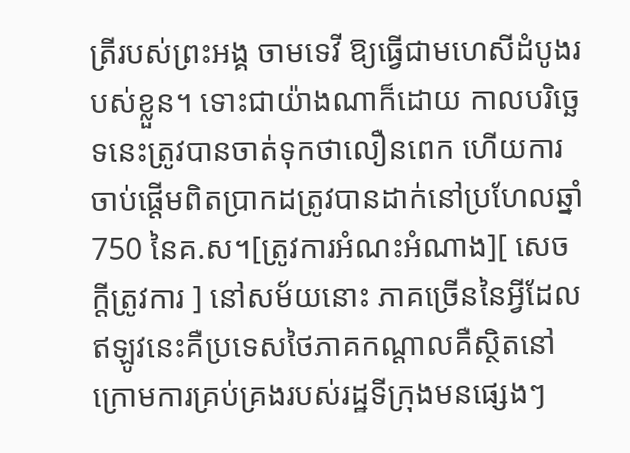ត្រីរបស់ព្រះអង្គ ចាមទេវី ឱ្យធ្វើជាមហេសីដំបូងរបស់ខ្លួន។ ទោះជាយ៉ាងណាក៏ដោយ កាលបរិច្ឆេទនេះត្រូវបានចាត់ទុកថាលឿនពេក ហើយការចាប់ផ្តើមពិតប្រាកដត្រូវបានដាក់នៅប្រហែលឆ្នាំ 750 នៃគ.ស។[ត្រូវការអំណះអំណាង][ សេចក្តីត្រូវការ ] នៅសម័យនោះ ភាគច្រើននៃអ្វីដែលឥឡូវនេះគឺប្រទេសថៃភាគកណ្តាលគឺស្ថិតនៅក្រោមការគ្រប់គ្រងរបស់រដ្ឋទីក្រុងមនផ្សេងៗ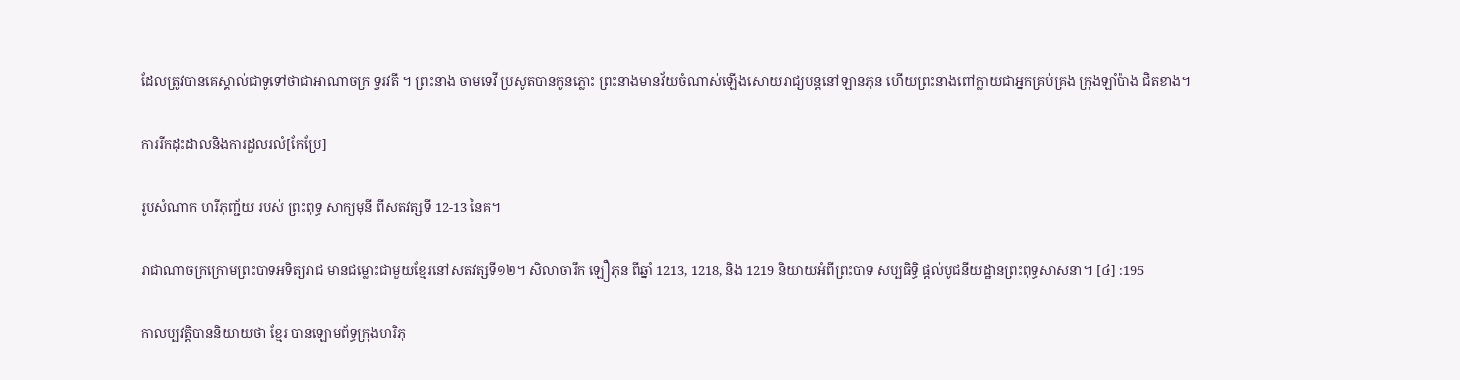ដែលត្រូវបានគេស្គាល់ជាទូទៅថាជាអាណាចក្រ ទ្វរវតី ។ ព្រះនាង ចាមទេវី ប្រសូតបានកូនភ្លោះ ព្រះនាងមានវ័យចំណាស់ឡើងសោយរាជ្យបន្តនៅឡានភុន ហើយព្រះនាងពៅក្លាយជាអ្នកគ្រប់គ្រង ក្រុងឡាំប៉ាង ជិតខាង។

ការរីកដុះដាលនិងការដួលរលំ[កែប្រែ]

រូបសំណាក ហរីភុញ្ជ័យ របស់ ព្រះពុទ្ធ សាក្យមុនី ពីសតវត្សទី 12-13 នៃគ។

រាជាណាចក្រក្រោមព្រះបាទអទិត្យរាជ មានជម្លោះជាមួយខ្មែរនៅសតវត្សទី១២។ សិលាចារឹក ឡឿភុន ពីឆ្នាំ 1213, 1218, និង 1219 និយាយអំពីព្រះបាទ សប្បធិទ្ធិ ផ្តល់បូជនីយដ្ឋានព្រះពុទ្ធសាសនា។ [៤] :195

កាលប្បវត្តិបាននិយាយថា ខ្មែរ បានឡោមព័ទ្ធក្រុងហរិភុ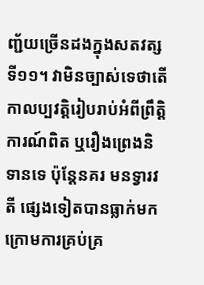ញ្ជ័យច្រើនដងក្នុងសតវត្សទី១១។ វាមិនច្បាស់ទេថាតើកាលប្បវត្តិរៀបរាប់អំពីព្រឹត្តិការណ៍ពិត ឬរឿងព្រេងនិទានទេ ប៉ុន្តែនគរ មនទ្វារវតី ផ្សេងទៀតបានធ្លាក់មកក្រោមការគ្រប់គ្រ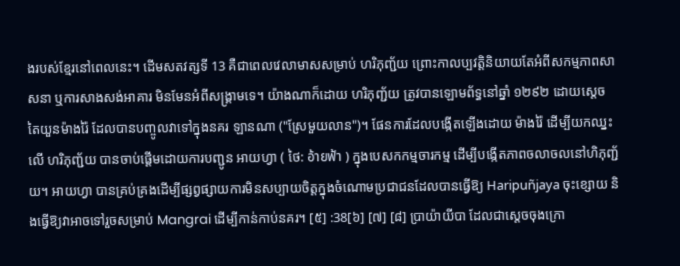ងរបស់ខ្មែរនៅពេលនេះ។ ដើមសតវត្សទី 13 គឺជាពេលវេលាមាសសម្រាប់ ហរិភុញ្ជ័យ ព្រោះកាលប្បវត្តិនិយាយតែអំពីសកម្មភាពសាសនា ឬការសាងសង់អាគារ មិនមែនអំពីសង្គ្រាមទេ។ យ៉ាងណាក៏ដោយ ហរិភុញ្ជ័យ ត្រូវបានឡោមព័ទ្ធនៅឆ្នាំ ១២៩២ ដោយស្តេច តៃយួនម៉ាងរ៉ៃ ដែលបានបញ្ចូលវាទៅក្នុងនគរ ឡានណា ("ស្រែមួយលាន")។ ផែនការដែលបង្កើតឡើងដោយ ម៉ាងរ៉ៃ ដើម្បីយកឈ្នះលើ ហរិភុញ្ជ័យ បានចាប់ផ្តើមដោយការបញ្ជូន អាយហ្វា ( ថៃ: อ้ายฟ้า ) ក្នុងបេសកកម្មចារកម្ម ដើម្បីបង្កើតភាពចលាចលនៅហិភុញ្ជ័យ។ អាយហ្វា បានគ្រប់គ្រងដើម្បីផ្សព្វផ្សាយការមិនសប្បាយចិត្តក្នុងចំណោមប្រជាជនដែលបានធ្វើឱ្យ Haripuñjaya ចុះខ្សោយ និងធ្វើឱ្យវាអាចទៅរួចសម្រាប់ Mangrai ដើម្បីកាន់កាប់នគរ។ [៥] :38[៦] [៧] [៨] ប្រាយ៉ាយីបា ដែលជាស្តេចចុងក្រោ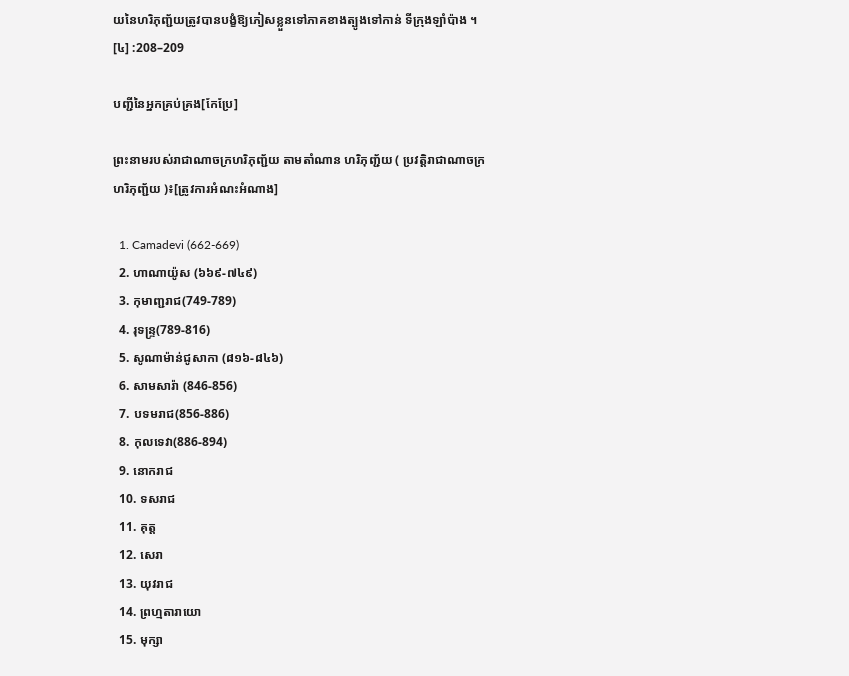យនៃហរិភុញ្ជ័យត្រូវបានបង្ខំឱ្យភៀសខ្លួនទៅភាគខាងត្បូងទៅកាន់ ទីក្រុងឡាំប៉ាង ។ [៤] :208–209

បញ្ជីនៃអ្នកគ្រប់គ្រង[កែប្រែ]

ព្រះនាមរបស់រាជាណាចក្រហរិភុញ្ជ័យ តាមតាំណាន ហរិភុញ្ជ័យ ( ប្រវត្តិរាជាណាចក្រហរិភុញ្ជ័យ )៖[ត្រូវការអំណះអំណាង]

  1. Camadevi (662-669)
  2. ហាណាយ៉ូស (៦៦៩-៧៤៩)
  3. កុមាញ្ជរាជ(749-789)
  4. រុទន្ទ្រ(789-816)
  5. សូណាម៉ាន់ជូសាកា (៨១៦-៨៤៦)
  6. សាមសារ៉ា (846-856)
  7. បទមរាជ(856-886)
  8. កុលទេវា(886-894)
  9. នោករាជ
  10. ទសរាជ
  11. គុត្ត
  12. សេរា
  13. យុវរាជ
  14. ព្រហ្មតារាយោ
  15. មុក្សា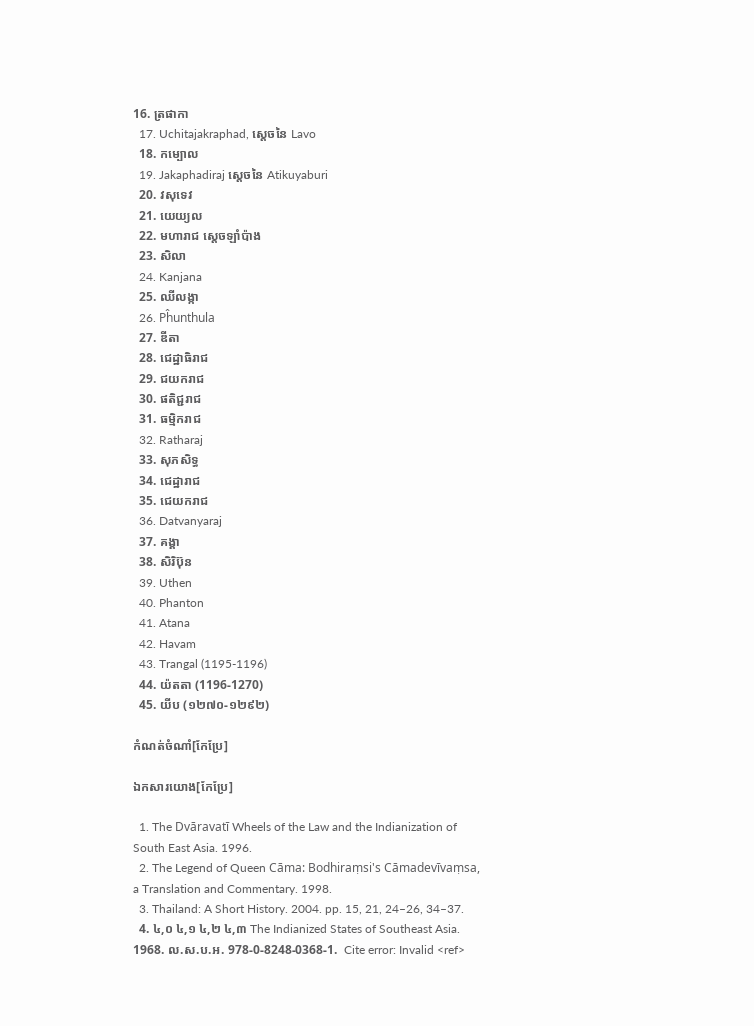16. ត្រផាកា
  17. Uchitajakraphad, ស្តេចនៃ Lavo
  18. កម្បោល
  19. Jakaphadiraj ស្តេចនៃ Atikuyaburi
  20. វសុទេវ
  21. យេយ្យល
  22. មហារាជ ស្តេចឡាំប៉ាង
  23. សិលា
  24. Kanjana
  25. ឈីលង្កា
  26. Pĥunthula
  27. ឌីតា
  28. ជេដ្ឋាធិរាជ
  29. ជយករាជ
  30. ផតិជ្ជរាជ
  31. ធម្មិករាជ
  32. Ratharaj
  33. សុភសិទ្ធ
  34. ជេដ្ឋារាជ
  35. ជេយករាជ
  36. Datvanyaraj
  37. គង្គា
  38. សិរិប៊ុន
  39. Uthen
  40. Phanton
  41. Atana
  42. Havam
  43. Trangal (1195-1196)
  44. យ៉តតា (1196-1270)
  45. យីប (១២៧០-១២៩២)

កំណត់ចំណាំ[កែប្រែ]

ឯកសារយោង[កែប្រែ]

  1. The Dvāravatī Wheels of the Law and the Indianization of South East Asia. 1996.
  2. The Legend of Queen Cāma: Bodhiraṃsi's Cāmadevīvaṃsa, a Translation and Commentary. 1998.
  3. Thailand: A Short History. 2004. pp. 15, 21, 24–26, 34–37.
  4. ៤,០ ៤,១ ៤,២ ៤,៣ The Indianized States of Southeast Asia. 1968. ល.ស.ប.អ. 978-0-8248-0368-1.  Cite error: Invalid <ref>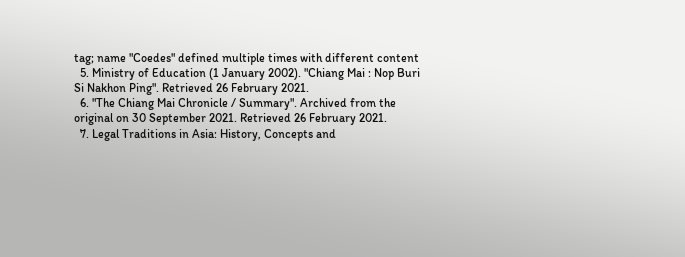tag; name "Coedes" defined multiple times with different content
  5. Ministry of Education (1 January 2002). "Chiang Mai : Nop Buri Si Nakhon Ping". Retrieved 26 February 2021.
  6. "The Chiang Mai Chronicle / Summary". Archived from the original on 30 September 2021. Retrieved 26 February 2021.
  7. Legal Traditions in Asia: History, Concepts and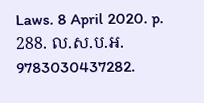Laws. 8 April 2020. p. 288. ល.ស.ប.អ. 9783030437282.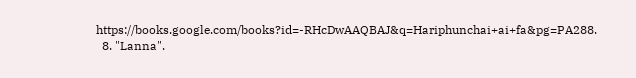https://books.google.com/books?id=-RHcDwAAQBAJ&q=Hariphunchai+ai+fa&pg=PA288.
  8. "Lanna".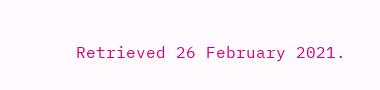Retrieved 26 February 2021.